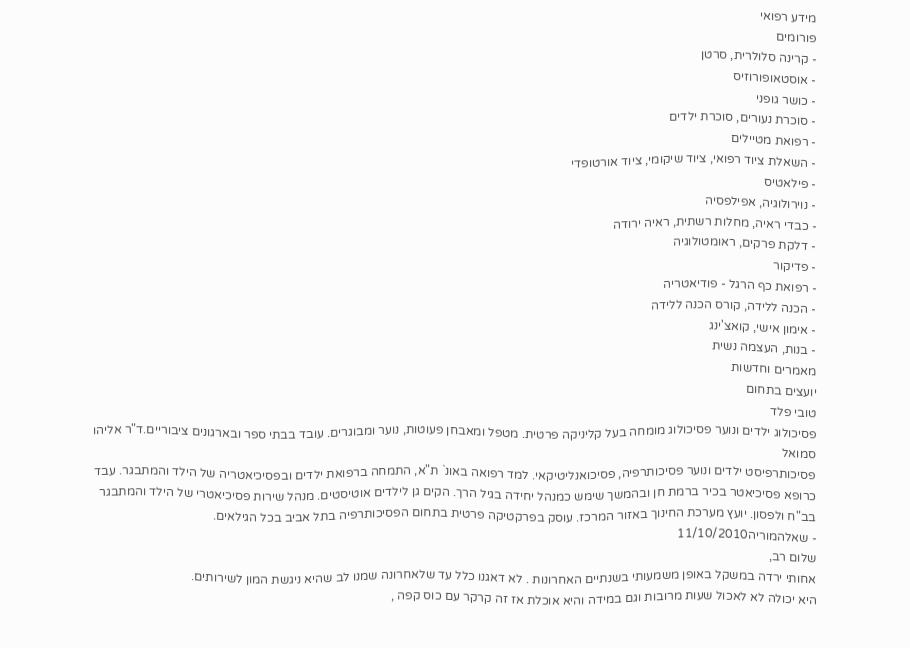מידע רפואי
פורומים
- קרינה סלולרית, סרטן
- אוסטאופורוזיס
- כושר גופני
- סוכרת נעורים, סוכרת ילדים
- רפואת מטיילים
- השאלת ציוד רפואי, ציוד שיקומי, ציוד אורטופדי
- פילאטיס
- נוירולוגיה, אפילפסיה
- כבדי ראיה, מחלות רשתית, ראיה ירודה
- דלקת פרקים, ראומטולוגיה
- פדיקור
- רפואת כף הרגל - פודיאטריה
- הכנה ללידה, קורס הכנה ללידה
- אימון אישי, קואצ'ינג
- בנות, העצמה נשית
מאמרים וחדשות
יועצים בתחום
טובי פלד
פסיכולוג ילדים ונוער פסיכולוג מומחה בעל קליניקה פרטית. מטפל ומאבחן פעוטות, נוער ומבוגרים. עובד בבתי ספר ובארגונים ציבוריים.ד"ר אליהו סמואל
פסיכותרפיסט ילדים ונוער פסיכותרפיה, פסיכואנליטיקאי. למד רפואה באונ` ת"א, התמחה ברפואת ילדים ובפסיכיאטריה של הילד והמתבגר. עבד כרופא פסיכיאטר בכיר ברמת חן ובהמשך שימש כמנהל יחידה בגיל הרך. הקים גן לילדים אוטיסטים. מנהל שירות פסיכיאטרי של הילד והמתבגר בב"ח ולפסון. יועץ מערכת החינוך באזור המרכז. עוסק בפרקטיקה פרטית בתחום הפסיכותרפיה בתל אביב בכל הגילאים.
- שאלהמוריה11/10/2010
שלום רב,
אחותי ירדה במשקל באופן משמעותי בשנתיים האחרונות . לא דאגנו כלל עד שלאחרונה שמנו לב שהיא ניגשת המון לשירותים.
היא יכולה לא לאכול שעות מרובות וגם במידה והיא אוכלת אז זה קרקר עם כוס קפה ,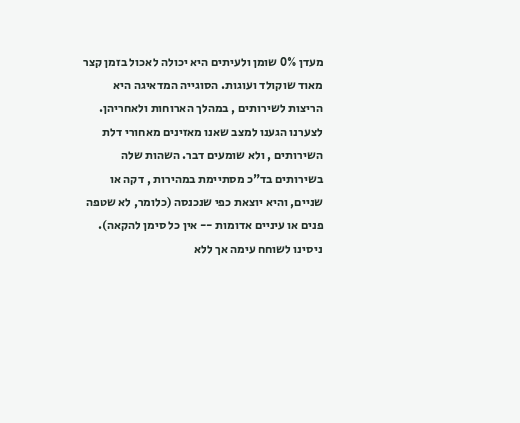מעדן 0% שומן ולעיתים היא יכולה לאכול בזמן קצר מאוד שוקולד ועוגות. הסוגייה המדאיגה היא הריצות לשירותים , במהלך הארוחות ולאחריהן.
לצערנו הגענו למצב שאנו מאזינים מאחורי דלת השירותים , ולא שומעים דבר. השהות שלה בשירותים בד"כ מסתיימת במהירות , דקה או שניים, והיא יוצאת כפי שנכנסה (כלומר, לא שטפה פנים או עיניים אדומות -- אין כל סימן להקאה).
ניסינו לשוחח עימה אך ללא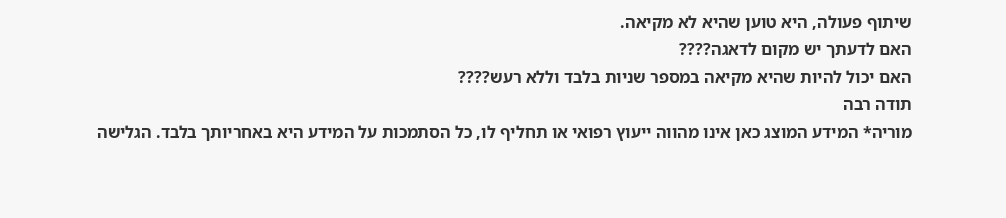שיתוף פעולה, היא טוען שהיא לא מקיאה.
האם לדעתך יש מקום לדאגה????
האם יכול להיות שהיא מקיאה במספר שניות בלבד וללא רעש????
תודה רבה
מוריה* המידע המוצג כאן אינו מהווה ייעוץ רפואי או תחליף לו, כל הסתמכות על המידע היא באחריותך בלבד. הגלישה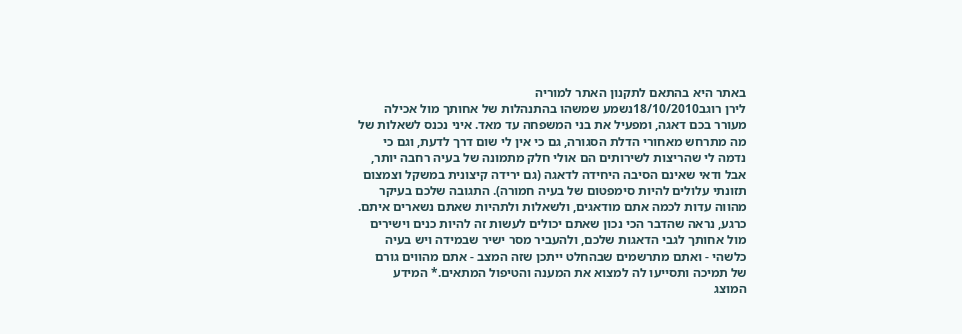באתר היא בהתאם לתקנון האתר למוריה
לירן רוגב18/10/2010נשמע שמשהו בהתנהלות של אחותך מול אכילה מעורר בכם דאגה, ומפעיל את בני המשפחה עד מאד. איני נכנס לשאלות של מה מתרחש מאחורי הדלת הסגורה, גם כי אין לי שום דרך לדעת, וגם כי נדמה לי שהריצות לשירותים הם אולי חלק מתמונה של בעיה רחבה יותר, אבל ודאי שאינם הסיבה היחידה לדאגה (גם ירידה קיצונית במשקל וצמצום תזונתי עלולים להיות סימפטום של בעיה חמורה). התגובה שלכם בעיקר מהווה עדות לכמה אתם מודאגים, ולשאלות ולתהיות שאתם נשארים איתם.
כרגע, נראה שהדבר הכי נכון שאתם יכולים לעשות זה להיות כנים וישירים מול אחותך לגבי הדאגות שלכם, ולהעביר מסר ישיר שבמידה ויש בעיה כלשהי - ואתם מתרשמים שבהחלט ייתכן שזה המצב - אתם מהווים גורם של תמיכה ותסייעו לה למצוא את המענה והטיפול המתאים.* המידע המוצג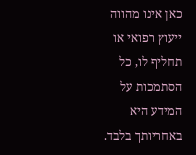כאן אינו מהווה ייעוץ רפואי או תחליף לו, כל הסתמכות על המידע היא באחריותך בלבד.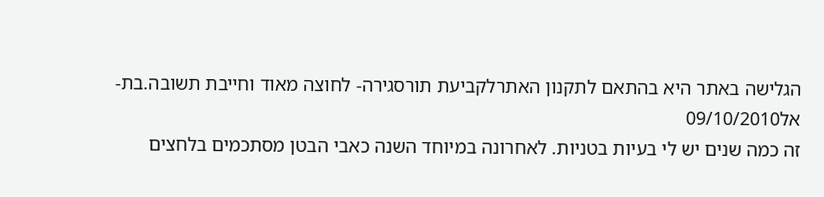הגלישה באתר היא בהתאם לתקנון האתרלקביעת תורסגירה- לחוצה מאוד וחייבת תשובה.בת-אל09/10/2010
זה כמה שנים יש לי בעיות בטניות. לאחרונה במיוחד השנה כאבי הבטן מסתכמים בלחצים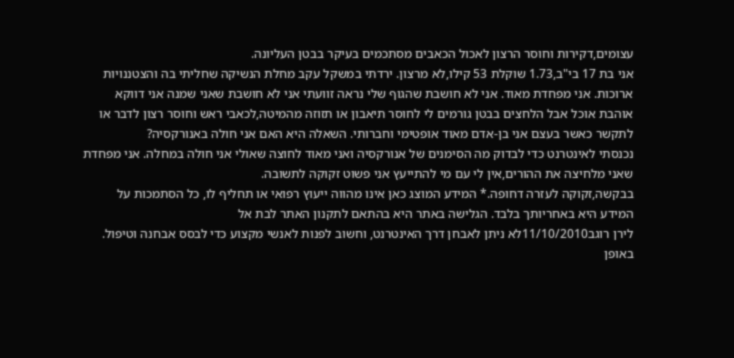עצומים,דקירות וחוסר הרצון לאכול הכאבים מסתכמים בעיקר בבטן העליונה.
אני בת 17 בי"ב,1.73 שוקלת 53 קילו,לא מרצון. ירדתי במשקל עקב מחלת הנשיקה שחליתי בה והצטננויות ארוכות. אני מפחדת מאוד. אני לא חושבת שהגוף שלי נראה זוועתי אני לא חושבת שאני שמנה אני דווקא אוהבת אוכל אבל הלחצים בבטן גורמים לי לחוסר תיאבון או תזוזה מהמיטה,לכאבי ראש וחוסר רצון לדבר או לתקשר כאשר בעצם אני בן-אדם מאוד אופטימי וחברותי. השאלה היא האם אני חולה באנורקסיה?
נכנסתי לאינטרנט כדי לבדוק מה הסימנים של אנורקסיה ואני מאוד לחוצה שאולי אני חולה במחלה. אני מפחדת שאני מלחיצה את ההורים,אין לי עם מי להתייעץ אני פשוט זקוקה לתשובה.
בבקשה,זקוקה לעזרה דחופה.* המידע המוצג כאן אינו מהווה ייעוץ רפואי או תחליף לו, כל הסתמכות על המידע היא באחריותך בלבד. הגלישה באתר היא בהתאם לתקנון האתר לבת אל
לירן רוגב11/10/2010לא ניתן לאבחן דרך האינטרנט, וחשוב לפנות לאנשי מקצוע כדי לבסס אבחנה וטיפול. באופן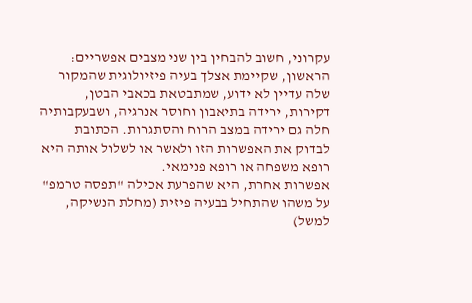עקרוני, חשוב להבחין בין שני מצבים אפשריים: הראשון, שקיימת אצלך בעיה פיזיולוגית שהמקור שלה עדיין לא ידוע, שמתבטאת בכאבי הבטן, דקירות, ירידה בתיאבון וחוסר אנרגיה, ושבעקבותיה חלה גם ירידה במצב הרוח והסתגרות. הכתובת לבדוק את האפשרות הזו ולאשר או לשלול אותה היא רופא משפחה או רופא פנימאי.
אפשרות אחרת, היא שהפרעת אכילה "תפסה טרמפ" על משהו שהתחיל בבעיה פיזית (מחלת הנשיקה, למשל)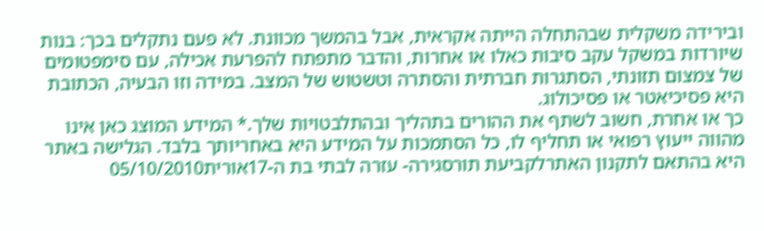ובירידה משקלית שבהתחלה הייתה אקראית, אבל בהמשך מכוונת. לא פעם נתקלים בכך: בנות שיורדות במשקל עקב סיבות כאלו או אחרות, והדבר מתפתח להפרעת אכילה, עם סימפטומים של צמצום תזונתי, הסתגרות חברתית והסתרה וטשטוש של המצב. במידה וזו הבעיה, הכתובת היא פסיכיאטר או פסיכולוג.
כך או אחרת, חשוב לשתף את ההורים בתהליך ובהתלבטויות שלך.* המידע המוצג כאן אינו מהווה ייעוץ רפואי או תחליף לו, כל הסתמכות על המידע היא באחריותך בלבד. הגלישה באתר היא בהתאם לתקנון האתרלקביעת תורסגירה- עזרה לבתי בת ה-17אורית05/10/2010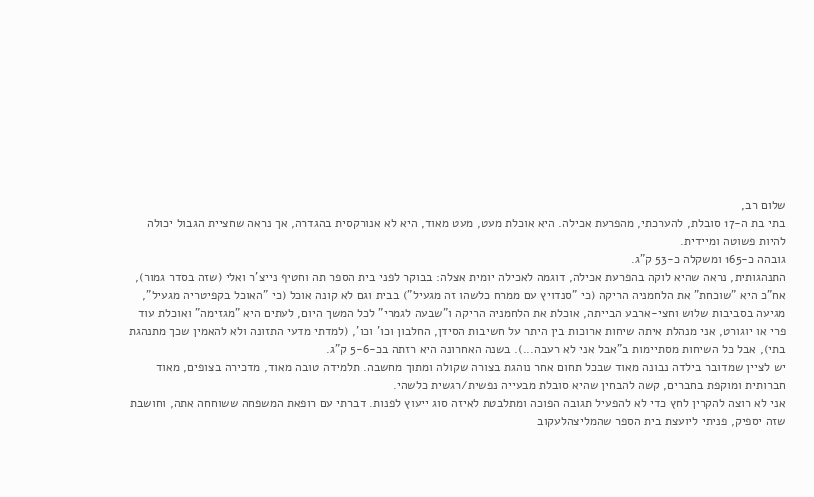שלום רב,
בתי בת ה-17 סובלת, להערכתי, מהפרעת אכילה. היא אוכלת מעט, מעט מאוד, היא לא אנורקסית בהגדרה, אך נראה שחציית הגבול יכולה להיות פשוטה ומיידית.
גובהה כ-165 ומשקלה כ-53 ק"ג.
התנהגותית, נראה שהיא לוקה בהפרעת אכילה, דוגמה לאכילה יומית אצלה: בבוקר לפני בית הספר תה וחטיף נייצ'ר ואלי (שזה בסדר גמור), אח"כ היא "שוכחת" את הלחמניה הריקה (כי "סנדויץ עם ממרח כלשהו זה מגעיל") בבית וגם לא קונה אוכל (כי "האוכל בקפיטריה מגעיל", מגיעה בסביבות שלוש וחצי-ארבע הבייתה, אוכלת את הלחמניה הריקה ו"שבעה לגמרי" לכל המשך היום, לעתים היא "מגזימה" ואוכלת עוד פרי או יוגורט, אני מנהלת איתה שיחות ארוכות בין היתר על חשיבות הסידן, החלבון וכו' וכו', (למדתי מדעי התזונה ולא להאמין שכך מתנהגת בתי), אבל כל השיחות מסתיימות ב"אבל אני לא רעבה...). בשנה האחרונה היא רזתה בכ-5-6 ק"ג.
יש לציין שמדובר בילדה נבונה מאוד שבכל תחום אחר נוהגת בצורה שקולה ומתוך מחשבה. תלמידה טובה מאוד, מדכירה בצופים, מאוד חברותית ומוקפת בחברים, קשה להבחין שהיא סובלת מבעייה נפשית/רגשית כלשהי.
אני לא רוצה להקרין לחץ כדי לא להפעיל תגובה הפוכה ומתלבטת לאיזה סוג ייעוץ לפנות. דברתי עם רופאת המשפחה ששוחחה אתה, וחושבת שזה יספיק, פניתי ליועצת בית הספר שהמליצהלעקוב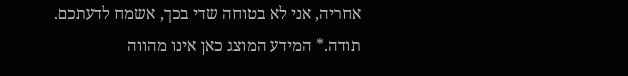אחריה, אני לא בטוחה שדי בכך, אשמח לדעתכם. תודה.* המידע המוצג כאן אינו מהווה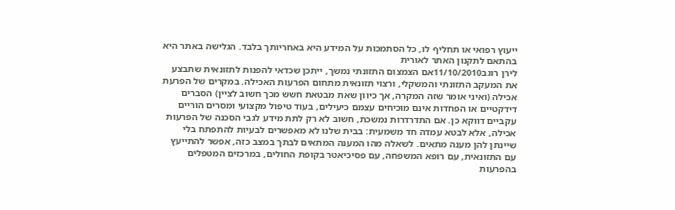ייעוץ רפואי או תחליף לו, כל הסתמכות על המידע היא באחריותך בלבד. הגלישה באתר היא בהתאם לתקנון האתר לאורית
לירן רוגב11/10/2010אם הצמצום התזונתי נמשך, ייתכן שכדאי להפנות לתזונאית שתבצע את המעקב התזונתי והמשקלי, ורצוי תזונאית מתחום הפרעות האכילה. במקרים של הפרעת אכילה (ואיני אומר שזה המקרה, אך כיוון שאת מבטאת חשש מכך חשוב לציין) הסברים דידקטיים או הפחדות אינם מוכיחים עצמם כיעילים, בעוד טיפול מקצועי ומסרים הוריים עקביים דווקא כן. אם התדרדרות נמשכת, חשוב לא רק לתת מידע לגבי הסכנה של הפרעות אכילה, אלא לבטא עמדה חד משמעית: בבית שלנו לא מאפשרים לבעיות להתפתח בלי שיינתן להן מענה מתאים. לשאלה מהו המענה המתאים לבתך במצב כזה, אפשר להתייעץ עם התזונאית, עם רופא המשפחה, עם פסיכיאטר בקופת החולים, במרכזים המטפלים בהפרעות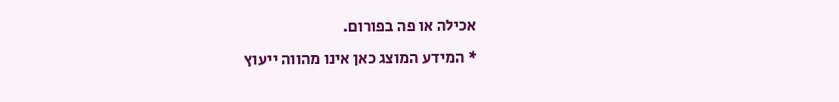אכילה או פה בפורום.
* המידע המוצג כאן אינו מהווה ייעוץ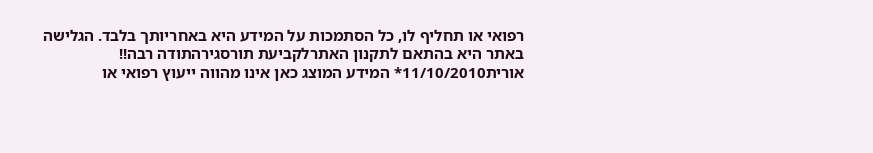רפואי או תחליף לו, כל הסתמכות על המידע היא באחריותך בלבד. הגלישה באתר היא בהתאם לתקנון האתרלקביעת תורסגירהתודה רבה!!
אורית11/10/2010* המידע המוצג כאן אינו מהווה ייעוץ רפואי או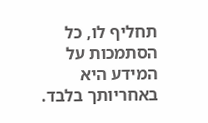תחליף לו, כל הסתמכות על המידע היא באחריותך בלבד.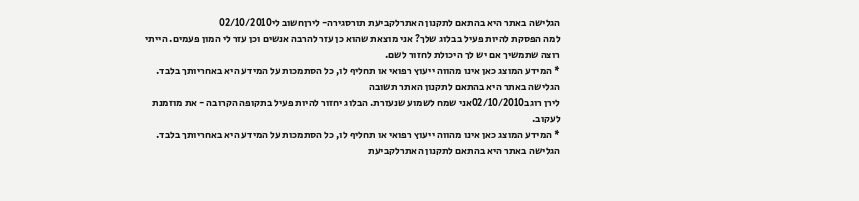הגלישה באתר היא בהתאם לתקנון האתרלקביעת תורסגירה- לירןחשוב לי02/10/2010
למה הפסקת להיות פעיל בבלוג שלך? אני מוצאת שהוא כן עזר להרבה אנשים וכן עזר לי המון פעמים. הייתי רוצה שתמשיך אם יש לך היכולת לחזור לשם.
* המידע המוצג כאן אינו מהווה ייעוץ רפואי או תחליף לו, כל הסתמכות על המידע היא באחריותך בלבד. הגלישה באתר היא בהתאם לתקנון האתר תשובה
לירן רוגב02/10/2010אני שמח לשמוע שנעזרת. הבלוג יחזור להיות פעיל בתקופה הקרובה - את מוזמנת לעקוב.
* המידע המוצג כאן אינו מהווה ייעוץ רפואי או תחליף לו, כל הסתמכות על המידע היא באחריותך בלבד. הגלישה באתר היא בהתאם לתקנון האתרלקביעת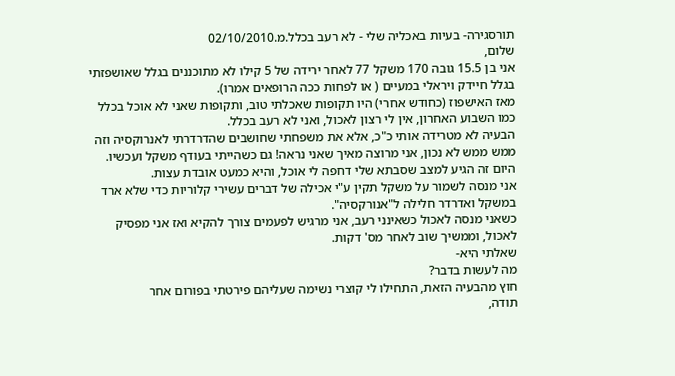תורסגירה- בעיות באכליה שלי - לא רעב בכלל.מ.02/10/2010
שלום,
אני בן 15.5 גובה 170 משקל 77 לאחר ירידה של 5 קילו לא מתוכננים בגלל שאושפזתי בגלל חיידק ויראלי במעיים ( או לפחות ככה הרופאים אמרו).
מאז האישפוז (כחודש אחרי) היו תקופות שאכלתי טוב, ותקופות שאני לא אוכל בכלל כמו השבוע האחרון, אין לי רצון לאכול, ואני לא רעב בכלל.
הבעיה לא מטרידה אותי כ"כ, אלא את משפחתי שחושבים שהדרדרתי לאנרוקסיה וזה ממש ממש לא נכון, אני מרוצה מאיך שאני נראה! גם כשהייתי בעודף משקל ועכשיו.
היום זה הגיע למצב שסבתא שלי דחפה לי אוכל, והיא כמעט אובדת עצות.
אני מנסה לשמור על משקל תקין ע"י אכילה של דברים עשירי קלוריות כדי שלא ארד במשקל ואדרדר חלילה ל"אנורקסיה".
כשאני מנסה לאכול כשאינני רעב, אני מרגיש לפעמים צורך להקיא ואז אני מפסיק לאכול, וממשיך שוב לאחר מס' דקות.
שאלתי היא-
מה לעשות בדבר?
חוץ מהבעיה הזאת, התחילו לי קוצרי נשימה שעליהם פירטתי בפורום אחר
תודה,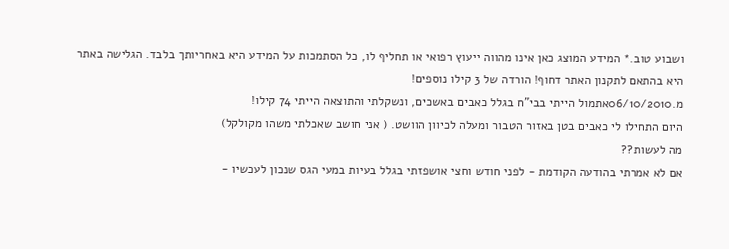ושבוע טוב.* המידע המוצג כאן אינו מהווה ייעוץ רפואי או תחליף לו, כל הסתמכות על המידע היא באחריותך בלבד. הגלישה באתר היא בהתאם לתקנון האתר דחוף! הורדה של 3 קילו נוספים!
מ.06/10/2010אתמול הייתי בבי"ח בגלל כאבים באשכים, ונשקלתי והתוצאה הייתי 74 קילו!
היום התחילו לי כאבים בטן באזור הטבור ומעלה לכיוון הוושט. ( אני חושב שאכלתי משהו מקולקל)
מה לעשות??
אם לא אמרתי בהודעה הקודמת - לפני חודש וחצי אושפזתי בגלל בעיות במעי הגס שנכון לעכשיו -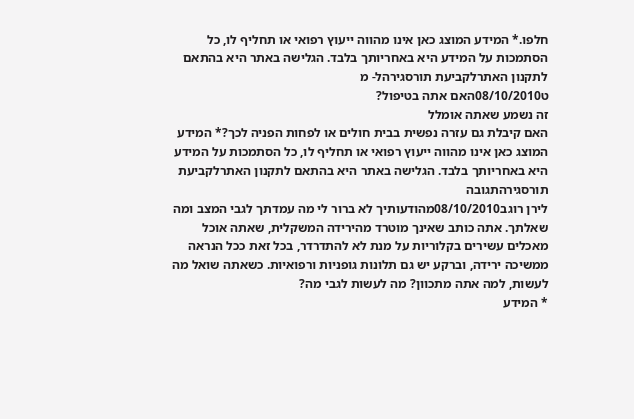חלפו.* המידע המוצג כאן אינו מהווה ייעוץ רפואי או תחליף לו, כל הסתמכות על המידע היא באחריותך בלבד. הגלישה באתר היא בהתאם לתקנון האתרלקביעת תורסגירהל- מ
ט08/10/2010האם אתה בטיפול?
זה נשמע שאתה אומלל
האם קיבלת גם עזרה נפשית בבית חולים או לפחות הפניה לכך?* המידע המוצג כאן אינו מהווה ייעוץ רפואי או תחליף לו, כל הסתמכות על המידע היא באחריותך בלבד. הגלישה באתר היא בהתאם לתקנון האתרלקביעת תורסגירהתגובה
לירן רוגב08/10/2010מהודעותיך לא ברור לי מה עמדתך לגבי המצב ומה שאלתך. אתה כותב שאינך מוטרד מהירידה המשקלית, שאתה אוכל מאכלים עשירים בקלוריות על מנת לא להתדרדר, בכל זאת ככל הנראה ממשיכה ירידה, וברקע יש גם תלונות גופניות ורפואיות. כשאתה שואל מה לעשות, למה אתה מתכוון? מה לעשות לגבי מה?
* המידע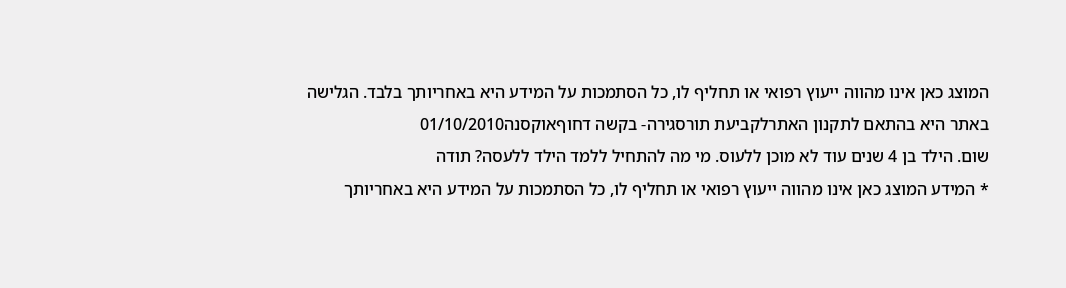המוצג כאן אינו מהווה ייעוץ רפואי או תחליף לו, כל הסתמכות על המידע היא באחריותך בלבד. הגלישה באתר היא בהתאם לתקנון האתרלקביעת תורסגירה- בקשה דחוףאוקסנה01/10/2010
שום. הילד בן 4 שנים עוד לא מוכן ללעוס. מי מה להתחיל ללמד הילד ללעסה? תודה
* המידע המוצג כאן אינו מהווה ייעוץ רפואי או תחליף לו, כל הסתמכות על המידע היא באחריותך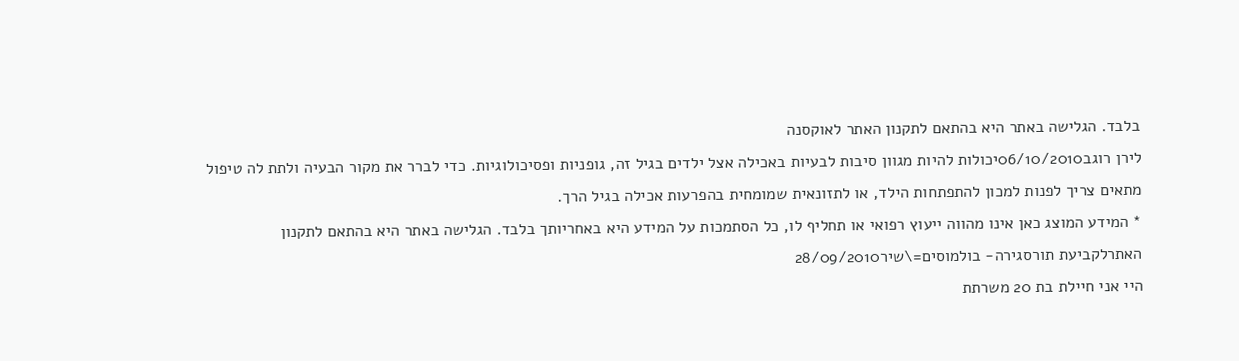בלבד. הגלישה באתר היא בהתאם לתקנון האתר לאוקסנה
לירן רוגב06/10/2010יכולות להיות מגוון סיבות לבעיות באכילה אצל ילדים בגיל זה, גופניות ופסיכולוגיות. כדי לברר את מקור הבעיה ולתת לה טיפול מתאים צריך לפנות למכון להתפתחות הילד, או לתזונאית שמומחית בהפרעות אכילה בגיל הרך.
* המידע המוצג כאן אינו מהווה ייעוץ רפואי או תחליף לו, כל הסתמכות על המידע היא באחריותך בלבד. הגלישה באתר היא בהתאם לתקנון האתרלקביעת תורסגירה- בולמוסים=\שיר28/09/2010
היי אני חיילת בת 20 משרתת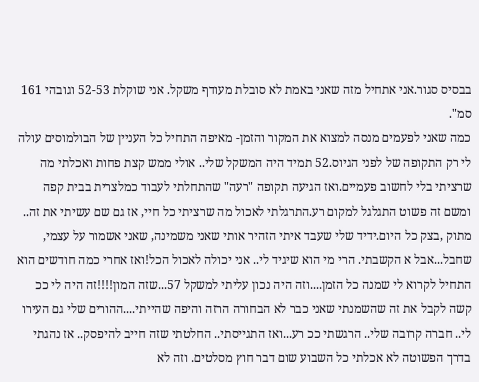בבסיס סגור.אני אתחיל מזה שאני באמת לא סובלת מעודף משקל. אני שוקלת 52-53 וגובהי 161 סמ".
כמה שאני לפעמים מנסה למצוא את המקור והזמן- מאיפה התחיל כל העניין של הבולמוסים עולה לי רק התקופה של לפני הגיוס.52 תמיד היה המשקל שלי.. אולי ממש קצת פחות ואכלתי מה שרציתי בלי לחשוב פעמיים.ואז הגיעה תקופה "רעה" שהתחלתי לעבוד כמלצרית בבית קפה ומשם זה פשוט התגלגל למקום רע.התרגלתי לאכול מה שרציתי כל חיי, אז גם שם עשיתי את זה.. מתוק ,בצק כל היום.ידיד שלי שעבד איתי הזהיר אותי שאני משמינה, שאני אשמור על עצמי, שחבל...אבל א הקשבתי. הרי מי הוא שיגיד לי.. אני יכולה לאכול הכל!ואז אחרי כמה חודשים הוא התחיל לקרוא לי שמנה כל הזמן....וזה היה נכון עליתי למשקל 57...שזה המון!!!!זה היה לי ככ קשה לקבל את זה שהשמנתי שאני כבר לא הבחורה הרזה והיפה שהייתי....ההורים שלי גם העירו לי.. חברה קרובה שלי.. הרגשתי ככ רע...ואז התגייסתי.. החלטתי שזה חייב להיפסק.. אז נהגתי בדרך הפשוטה לא אכלתי כל השבוע שום דבר חוץ מסלטים. וזה לא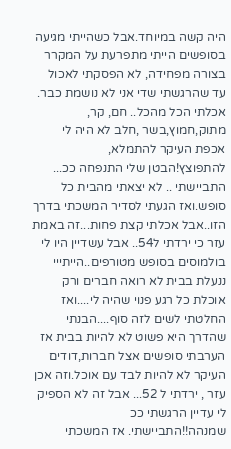היה קשה במיוחד.אבל כשהייתי מגיעה בסופשים הייתי מתפרעת על המקרר בצורה מפחידה, לא הפסקתי לאכול עד שהרגשתי שדי אני לא נושמת כבר. אכלתי הכל מהכל.. חם, קר, מתוק,חמוץ,בשר ,חלב לא היה לי אכפת העיקר להתמלא, להתפוצץ!הבטן שלי התנפחה ככ... התביישתי .. לא יצאתי מהבית כל סופש.ואז הגעתי לסדיר המשכתי בדרך הזו..אבל אכלתי קצת פחות...זה באמת עזר כי ירדתי ל54.. אבל עשדיין היו לי בולמוסים בסופש מטורפים..הייתייי ננעלת בבית לא רואה חברים ורק אוכלת כל רגע פנוי שהיה לי....ואז החלטתי לשים לזה סוף....הבנתי שהדרך היא פשוט לא להיות בבית אז הערבתי סופשים אצל חברות,דודים העיקר לא להיות לבד עם אוכל.וזה אכן עזר , ירדתי ל 52... אבל זה לא הספיק לי עדיין הרגשתי ככ שמנהה!!התביישתי. אז המשכתי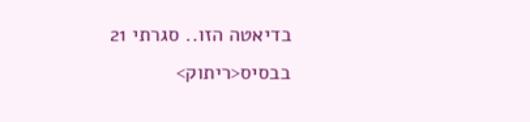בדיאטה הזו.. סגרתי 21 בבסיס<ריתוק>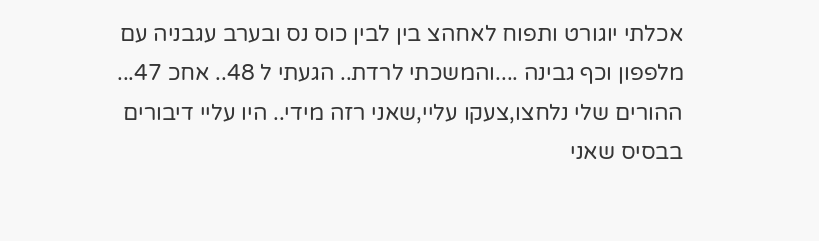אכלתי יוגורט ותפוח לאחהצ בין לבין כוס נס ובערב עגבניה עם מלפפון וכף גבינה ....והמשכתי לרדת.. הגעתי ל 48.. אחכ 47... ההורים שלי נלחצו,צעקו עליי,שאני רזה מידי.. היו עליי דיבורים בבסיס שאני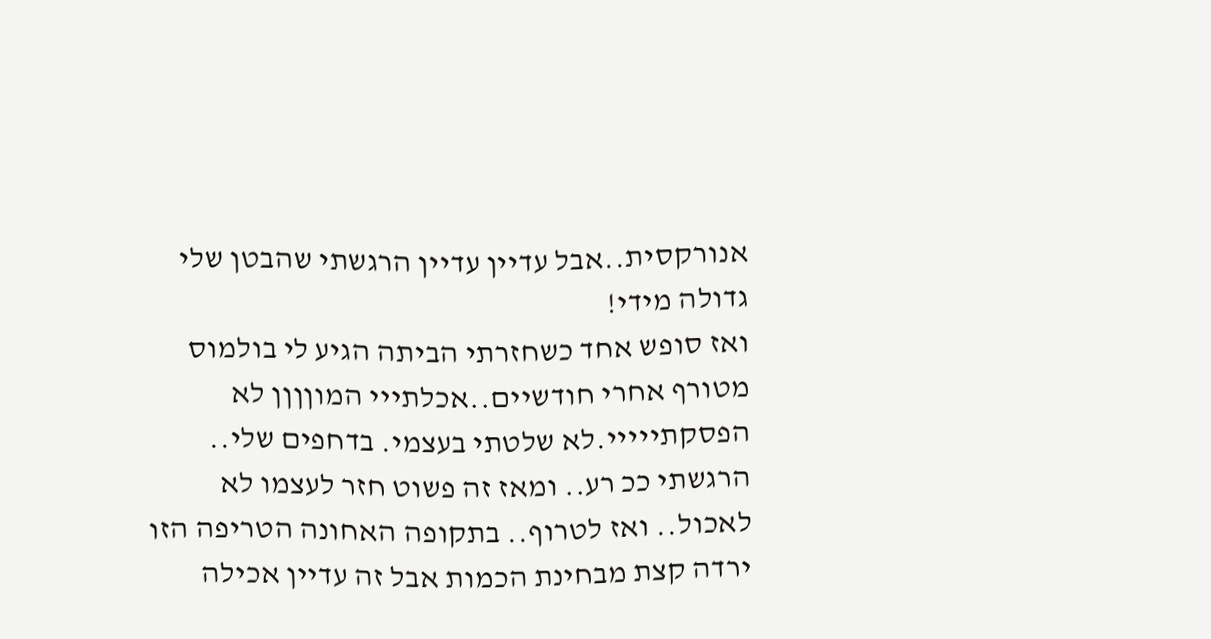אנורקסית..אבל עדיין עדיין הרגשתי שהבטן שלי גדולה מידי!
ואז סופש אחד כשחזרתי הביתה הגיע לי בולמוס מטורף אחרי חודשיים..אכלתייי המוןןןן לא הפסקתייייי.לא שלטתי בעצמי. בדחפים שלי.. הרגשתי ככ רע.. ומאז זה פשוט חזר לעצמו לא לאכול.. ואז לטרוף.. בתקופה האחונה הטריפה הזו ירדה קצת מבחינת הכמות אבל זה עדיין אכילה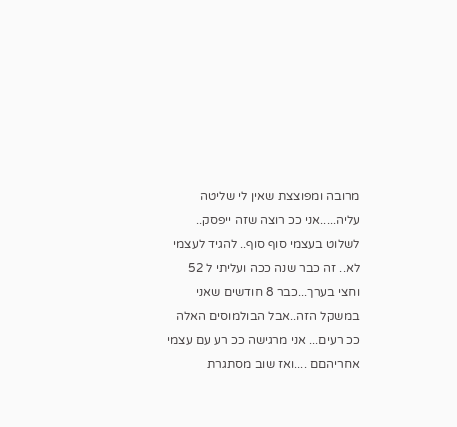מרובה ומפוצצת שאין לי שליטה עליה.....אני ככ רוצה שזה ייפסק.. לשלוט בעצמי סוף סוף.. להגיד לעצמי לא.. זה כבר שנה ככה ועליתי ל 52 וחצי בערך...כבר 8 חודשים שאני במשקל הזה..אבל הבולמוסים האלה ככ רעים... אני מרגישה ככ רע עם עצמי אחריהםם ....ואז שוב מסתגרת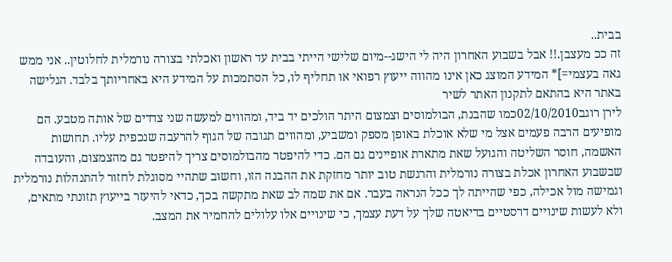בבית..
זה ככ מעצבן.!! אבל בשבוע האחרון היה לי הישג--מיום שלישי הייתי בבית עד ראשון ואכלתי בצורה נורמלית לחלוטין.. אני ממש גאה בעצמי=]* המידע המוצג כאן אינו מהווה ייעוץ רפואי או תחליף לו, כל הסתמכות על המידע היא באחריותך בלבד. הגלישה באתר היא בהתאם לתקנון האתר לשיר
לירן רוגב02/10/2010כמו שהבנת, הבולמוסים וצמצום היתר הולכים יד ביד, ומהווים למעשה שני צדדים של אותה מטבע. הם מופיעים הרבה פעמים אצל מי שלא אוכלת באופן מספק ומשביע, ומהווים תגובה של הגוף להרעבה שנכפית עליו. תחושות האשמה, חוסר השליטה והגועל שאת מתארת אופיינים גם הם. כדי להיפטר מהבולמוסים צריך להיפטר גם מהצמצום, והעובדה שבשבוע האחרון אכלת בצורה נורמלית והרגשת טוב יותר מחזקת את ההבנה הזו, וחשוב שתהיי מסוגלת לחזור להתנהלות נורמלית וגמישה מול אכילה, כפי שהייתה לך ככל הנראה בעבר. אם את שמה לב שאת מתקשה בכך, כדאי להיעזר בייעוץ תזונתי מתאים, ולא לעשות שינויים דרסטיים בדיאטה שלך על דעת עצמך, כי שינויים אלו עלולים להחמיר את המצב.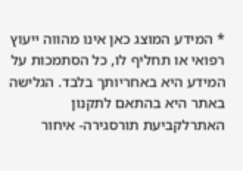* המידע המוצג כאן אינו מהווה ייעוץ רפואי או תחליף לו, כל הסתמכות על המידע היא באחריותך בלבד. הגלישה באתר היא בהתאם לתקנון האתרלקביעת תורסגירה- איחור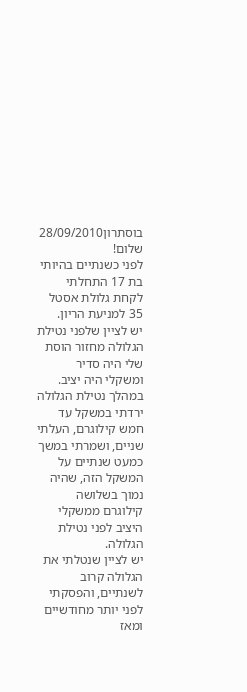בוסתרון28/09/2010
שלום!
לפני כשנתיים בהיותי בת 17 התחלתי לקחת גלולת אסטל 35 למניעת הריון.
יש לציין שלפני נטילת הגלולה מחזור הוסת שלי היה סדיר ומשקלי היה יציב.
במהלך נטילת הגלולה ירדתי במשקל עד חמש קילוגרם, העלתי שניים, ושמרתי במשך כמעט שנתיים על המשקל הזה, שהיה נמוך בשלושה קילוגרם ממשקלי היציב לפני נטילת הגלולה.
יש לציין שנטלתי את הגלולה קרוב לשנתיים, והפסקתי לפני יותר מחודשיים ומאז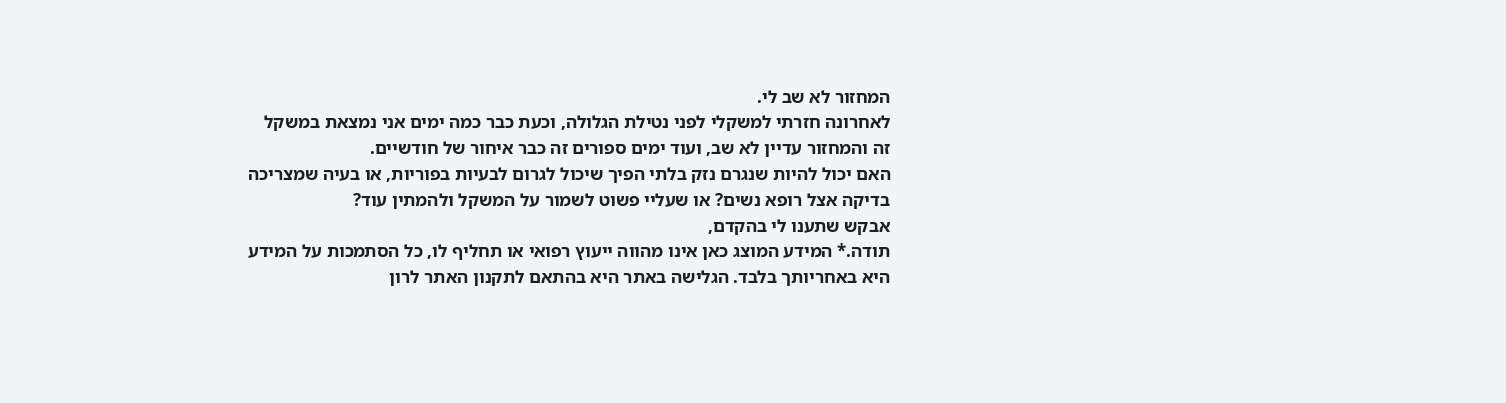המחזור לא שב לי.
לאחרונה חזרתי למשקלי לפני נטילת הגלולה, וכעת כבר כמה ימים אני נמצאת במשקל זה והמחזור עדיין לא שב, ועוד ימים ספורים זה כבר איחור של חודשיים.
האם יכול להיות שנגרם נזק בלתי הפיך שיכול לגרום לבעיות בפוריות, או בעיה שמצריכה בדיקה אצל רופא נשים? או שעליי פשוט לשמור על המשקל ולהמתין עוד?
אבקש שתענו לי בהקדם,
תודה.* המידע המוצג כאן אינו מהווה ייעוץ רפואי או תחליף לו, כל הסתמכות על המידע היא באחריותך בלבד. הגלישה באתר היא בהתאם לתקנון האתר לרון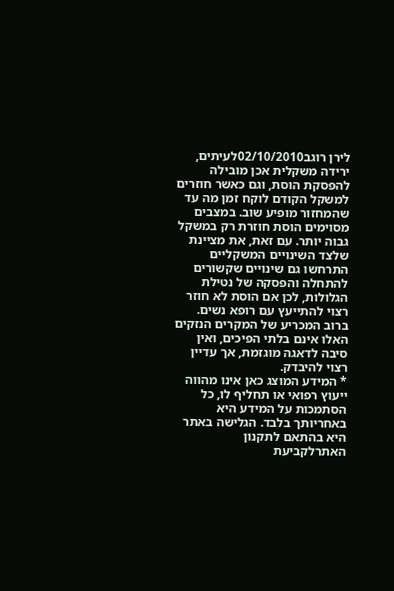לירן רוגב02/10/2010לעיתים, ירידה משקלית אכן מובילה להפסקת הוסת, וגם כאשר חוזרים למשקל הקודם לוקח זמן מה עד שהמחזור מופיע שוב. במצבים מסוימים הוסת חוזרת רק במשקל גבוה יותר. עם זאת, את מציינת שלצד השינויים המשקליים התרחשו גם שינויים שקשורים להתחלה והפסקה של נטילת הגלולות, לכן אם הוסת לא חוזר רצוי להתייעץ עם רופא נשים. ברוב המכריע של המקרים הנזקים האלו אינם בלתי הפיכים, ואין סיבה לדאגה מוגזמת, אך עדיין רצוי להיבדק.
* המידע המוצג כאן אינו מהווה ייעוץ רפואי או תחליף לו, כל הסתמכות על המידע היא באחריותך בלבד. הגלישה באתר היא בהתאם לתקנון האתרלקביעת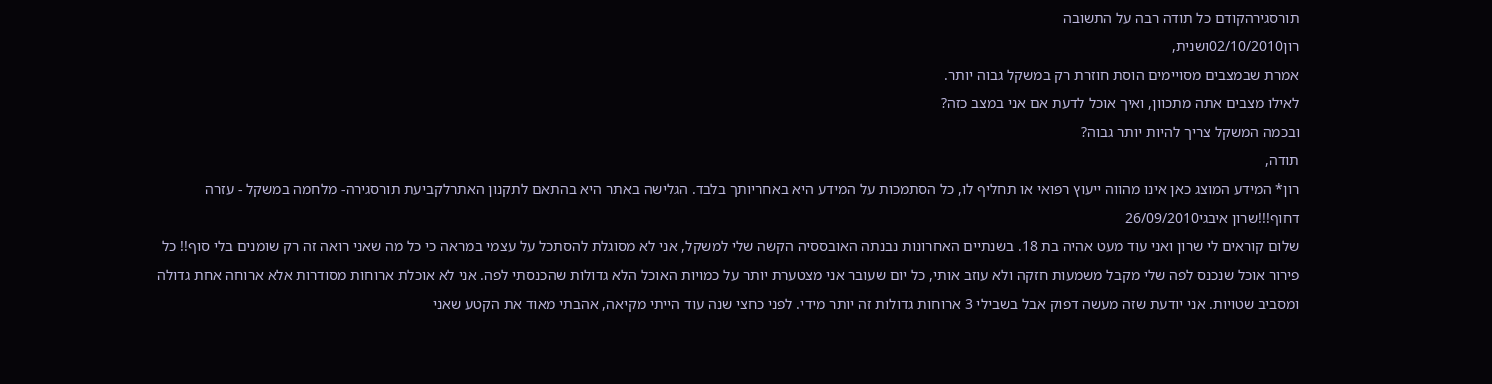תורסגירהקודם כל תודה רבה על התשובה
רון02/10/2010ושנית,
אמרת שבמצבים מסויימים הוסת חוזרת רק במשקל גבוה יותר.
לאילו מצבים אתה מתכוון, ואיך אוכל לדעת אם אני במצב כזה?
ובכמה המשקל צריך להיות יותר גבוה?
תודה,
רון* המידע המוצג כאן אינו מהווה ייעוץ רפואי או תחליף לו, כל הסתמכות על המידע היא באחריותך בלבד. הגלישה באתר היא בהתאם לתקנון האתרלקביעת תורסגירה- מלחמה במשקל - עזרה דחוף!!!שרון איבגי26/09/2010
שלום קוראים לי שרון ואני עוד מעט אהיה בת 18. בשנתיים האחרונות נבנתה האובססיה הקשה שלי למשקל, אני לא מסוגלת להסתכל על עצמי במראה כי כל מה שאני רואה זה רק שומנים בלי סוף!! כל פירור אוכל שנכנס לפה שלי מקבל משמעות חזקה ולא עוזב אותי, כל יום שעובר אני מצטערת יותר על כמויות האוכל הלא גדולות שהכנסתי לפה. אני לא אוכלת ארוחות מסודרות אלא ארוחה אחת גדולה ומסביב שטויות. אני יודעת שזה מעשה דפוק אבל בשבילי 3 ארוחות גדולות זה יותר מידי. לפני כחצי שנה עוד הייתי מקיאה, אהבתי מאוד את הקטע שאני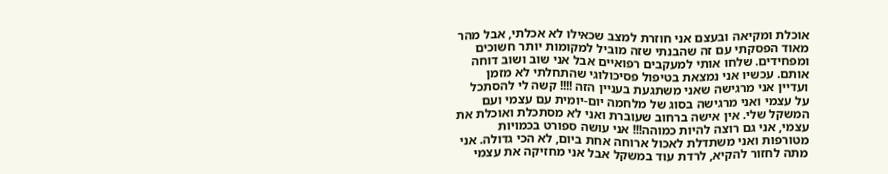אוכלת ומקיאה ובעצם אני חוזרת למצב שכאילו לא אכלתי, אבל מהר מאוד הפסקתי עם זה שהבנתי שזה מוביל למקומות יותר חשוכים ומפחידים. שלחו אותי למעקבים רפואיים אבל אני שוב ושוב דוחה אותם. עכשיו אני נמצאת בטיפול פסיכולוגי שהתחלתי לא מזמן ועדיין אני מרגישה שאני משתגעת בעניין הזה !!!! קשה לי להסתכל על עצמי ואני מרגישה בסוג של מלחמה יום-יומית עם עצמי ועם המשקל שלי. אין אישה ברחוב שעוברת ואני לא מסתכלת ואוכלת את עצמי, אני גם רוצה להיות כמוהה!!! אני עושה ספורט בכמויות מטורפות ואני משתדלת לאכול ארוחה אחת ביום, לא הכי גדולה. אני מתה לחזור להקיא, לרדת עוד במשקל אבל אני מחזיקה את עצמי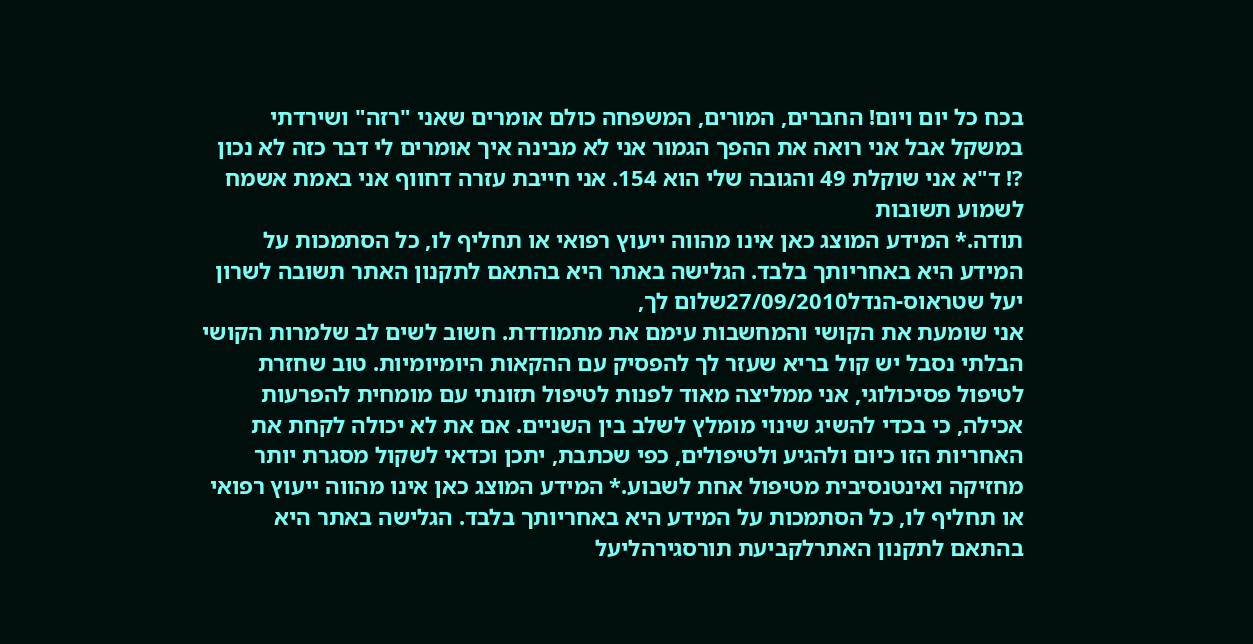בכח כל יום ויום! החברים, המורים, המשפחה כולם אומרים שאני "רזה" ושירדתי במשקל אבל אני רואה את ההפך הגמור אני לא מבינה איך אומרים לי דבר כזה לא נכון ?! ד"א אני שוקלת 49 והגובה שלי הוא 154. אני חייבת עזרה דחווף אני באמת אשמח לשמוע תשובות
תודה.* המידע המוצג כאן אינו מהווה ייעוץ רפואי או תחליף לו, כל הסתמכות על המידע היא באחריותך בלבד. הגלישה באתר היא בהתאם לתקנון האתר תשובה לשרון
יעל שטראוס-הנדל27/09/2010שלום לך,
אני שומעת את הקושי והמחשבות עימם את מתמודדת. חשוב לשים לב שלמרות הקושי הבלתי נסבל יש קול בריא שעזר לך להפסיק עם ההקאות היומיומיות. טוב שחזרת לטיפול פסיכולוגי, אני ממליצה מאוד לפנות לטיפול תזונתי עם מומחית להפרעות אכילה, כי בכדי להשיג שינוי מומלץ לשלב בין השניים. אם את לא יכולה לקחת את האחריות הזו כיום ולהגיע ולטיפולים, כפי שכתבת, יתכן וכדאי לשקול מסגרת יותר מחזיקה ואינטנסיבית מטיפול אחת לשבוע.* המידע המוצג כאן אינו מהווה ייעוץ רפואי או תחליף לו, כל הסתמכות על המידע היא באחריותך בלבד. הגלישה באתר היא בהתאם לתקנון האתרלקביעת תורסגירהליעל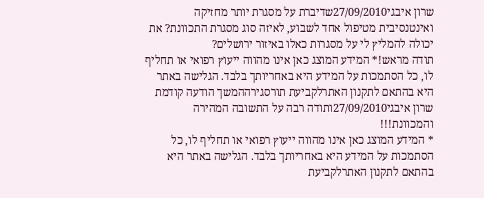שרון איבגי27/09/2010שדיברת על מסגרת יותר מחזיקה ואינטנסיבית מטיפול אחד לשבוע, לאיזה סוג מסגרת התכוונת? את יכולה להמליץ לי על מסגרות כאלו באיזור ירושלים?
תודה מראש!* המידע המוצג כאן אינו מהווה ייעוץ רפואי או תחליף לו, כל הסתמכות על המידע היא באחריותך בלבד. הגלישה באתר היא בהתאם לתקנון האתרלקביעת תורסגירההמשך הודעה קודמת
שרון איבגי27/09/2010ותודה רבה על התשובה המהירה והמכוונת!!!
* המידע המוצג כאן אינו מהווה ייעוץ רפואי או תחליף לו, כל הסתמכות על המידע היא באחריותך בלבד. הגלישה באתר היא בהתאם לתקנון האתרלקביעת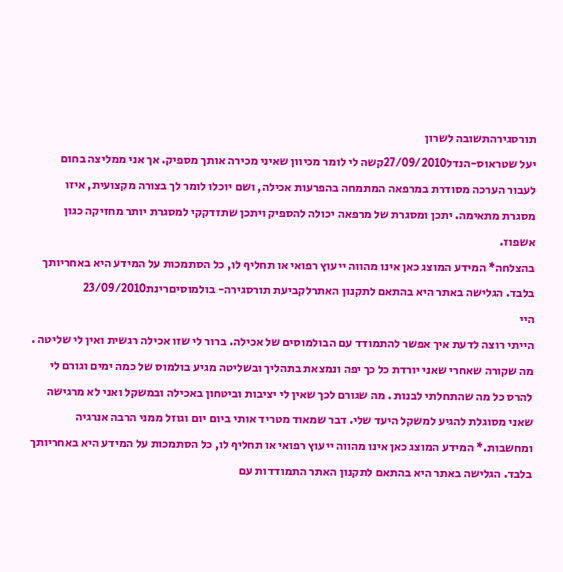תורסגירהתשובה לשרון
יעל שטראוס-הנדל27/09/2010קשה לי לומר מכיוון שאיני מכירה אותך מספיק. אך אני ממליצה בחום לעבור הערכה מסודרת במרפאה המתמחה בהפרעות אכילה, ושם יוכלו לומר לך בצורה מקצועית, איזו מסגרת מתאימה. יתכן ומסגרת של מרפאה יכולה להספיק ויתכן שתזדקקי למסגרת יותר מחזיקה כגון אשפוז.
בהצלחה* המידע המוצג כאן אינו מהווה ייעוץ רפואי או תחליף לו, כל הסתמכות על המידע היא באחריותך בלבד. הגלישה באתר היא בהתאם לתקנון האתרלקביעת תורסגירה- בולמוסיםרינת23/09/2010
היי
הייתי רוצה לדעת איך אפשר להתמודד עם הבולמוסים של אכילה. ברור לי שזו אכילה רגשית ואין לי שליטה . מה שקורה שאחרי שאני יורדת כל כך יפה ונמצאת בתהליך ובשליטה מגיע בולמוס של כמה ימים וגורם לי להרס כל מה שהתחלתי לבנות . מה שגורם לכך שאין לי יציבות וביטחון באכילה ובמשקל ואני לא מרגישה שאני מסוגלת להגיע למשקל היעד שלי. דבר שמאוד מטריד אותי ביום יום וגוזל ממני הרבה אנרגיה ומחשבות.* המידע המוצג כאן אינו מהווה ייעוץ רפואי או תחליף לו, כל הסתמכות על המידע היא באחריותך בלבד. הגלישה באתר היא בהתאם לתקנון האתר התמודדות עם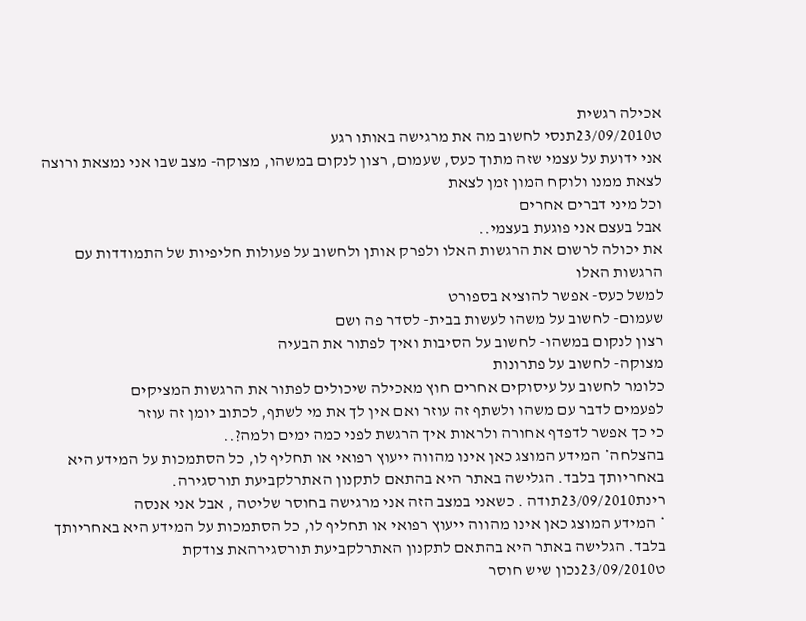אכילה רגשית
ט23/09/2010תנסי לחשוב מה את מרגישה באותו רגע
אני ידועת על עצמי שזה מתוך כעס, שעמום, רצון לנקום במשהו, מצוקה- מצב שבו אני נמצאת ורוצה לצאת ממנו ולוקח המון זמן לצאת
וכל מיני דברים אחרים
אבל בעצם אני פוגעת בעצמי..
את יכולה לרשום את הרגשות האלו ולפרק אותן ולחשוב על פעולות חליפיות של התמודדות עם הרגשות האלו
למשל כעס- אפשר להוציא בספורט
שעמום- לחשוב על משהו לעשות בבית- לסדר פה ושם
רצון לנקום במשהו- לחשוב על הסיבות ואיך לפתור את הבעיה
מצוקה- לחשוב על פתרונות
כלומר לחשוב על עיסוקים אחרים חוץ מאכילה שיכולים לפתור את הרגשות המציקים
לפעמים לדבר עם משהו ולשתף זה עוזר ואם אין לך את מי לשתף, לכתוב יומן זה עוזר
כי כך אפשר לדפדף אחורה ולראות איך הרגשת לפני כמה ימים ולמה?..
בהצלחה* המידע המוצג כאן אינו מהווה ייעוץ רפואי או תחליף לו, כל הסתמכות על המידע היא באחריותך בלבד. הגלישה באתר היא בהתאם לתקנון האתרלקביעת תורסגירה.
רינת23/09/2010תודה . כשאני במצב הזה אני מרגישה בחוסר שליטה , אבל אני אנסה
* המידע המוצג כאן אינו מהווה ייעוץ רפואי או תחליף לו, כל הסתמכות על המידע היא באחריותך בלבד. הגלישה באתר היא בהתאם לתקנון האתרלקביעת תורסגירהאת צודקת
ט23/09/2010נכון שיש חוסר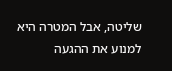שליטה, אבל המטרה היא למנוע את ההגעה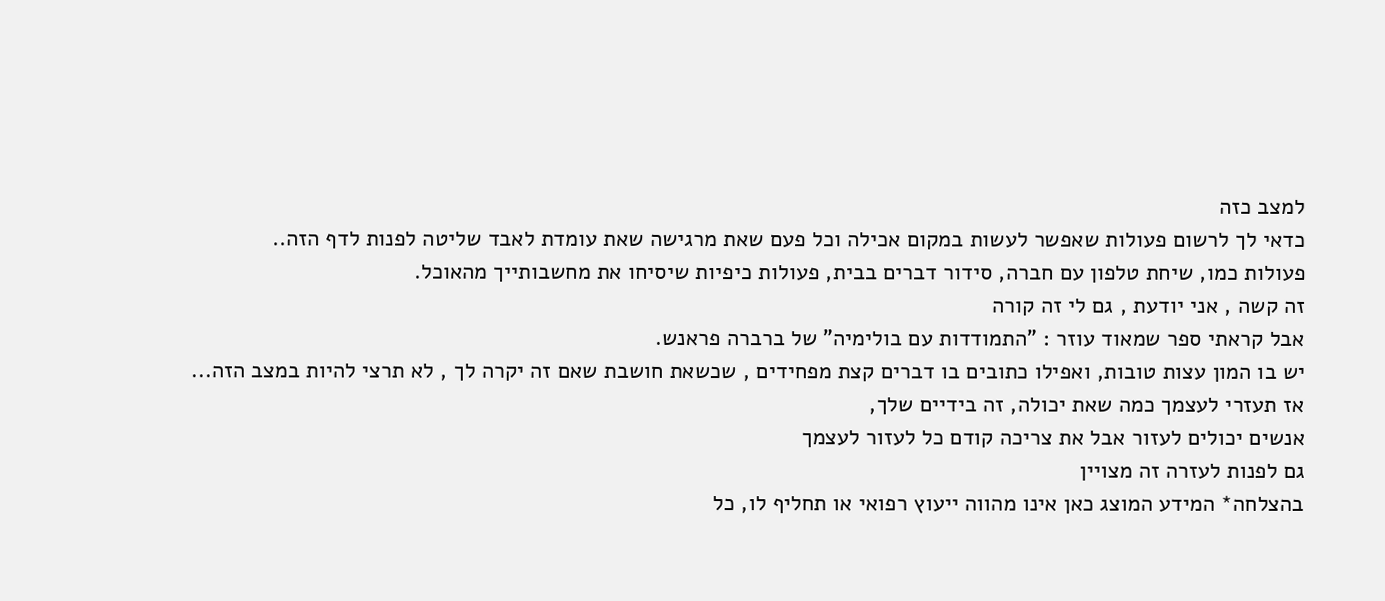למצב כזה
כדאי לך לרשום פעולות שאפשר לעשות במקום אכילה וכל פעם שאת מרגישה שאת עומדת לאבד שליטה לפנות לדף הזה..
פעולות כמו, שיחת טלפון עם חברה, סידור דברים בבית, פעולות כיפיות שיסיחו את מחשבותייך מהאוכל.
זה קשה , אני יודעת , גם לי זה קורה
אבל קראתי ספר שמאוד עוזר : "התמודדות עם בולימיה" של ברברה פראנש.
יש בו המון עצות טובות, ואפילו כתובים בו דברים קצת מפחידים , שכשאת חושבת שאם זה יקרה לך , לא תרצי להיות במצב הזה...
אז תעזרי לעצמך כמה שאת יכולה, זה בידיים שלך,
אנשים יכולים לעזור אבל את צריכה קודם כל לעזור לעצמך
גם לפנות לעזרה זה מצויין
בהצלחה* המידע המוצג כאן אינו מהווה ייעוץ רפואי או תחליף לו, כל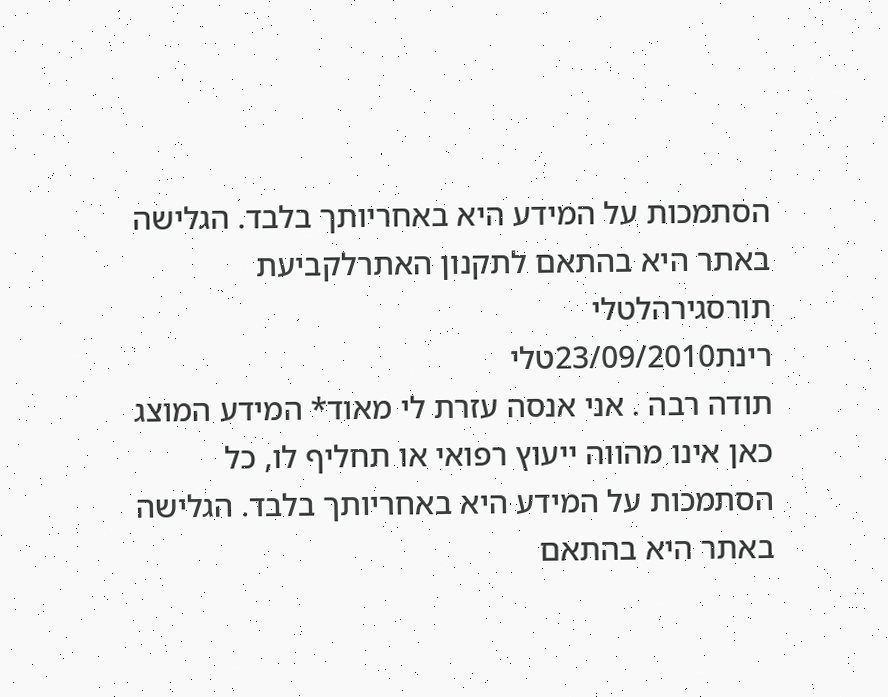הסתמכות על המידע היא באחריותך בלבד. הגלישה באתר היא בהתאם לתקנון האתרלקביעת תורסגירהלטלי
רינת23/09/2010טלי
תודה רבה . אני אנסה עזרת לי מאוד* המידע המוצג כאן אינו מהווה ייעוץ רפואי או תחליף לו, כל הסתמכות על המידע היא באחריותך בלבד. הגלישה באתר היא בהתאם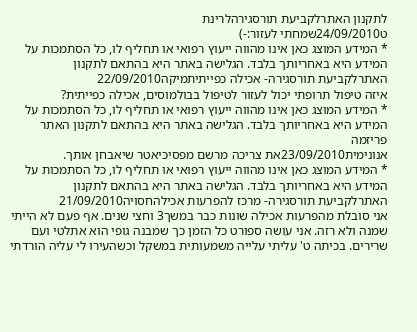לתקנון האתרלקביעת תורסגירהלרינת
ט24/09/2010שמחתי לעזור:-)
* המידע המוצג כאן אינו מהווה ייעוץ רפואי או תחליף לו, כל הסתמכות על המידע היא באחריותך בלבד. הגלישה באתר היא בהתאם לתקנון האתרלקביעת תורסגירה- אכילה כפייתיתמיקה22/09/2010
איזה טיפול תרופתי יכול לעזור לטיפול בבולמוסים, אכילה כפייתית?
* המידע המוצג כאן אינו מהווה ייעוץ רפואי או תחליף לו, כל הסתמכות על המידע היא באחריותך בלבד. הגלישה באתר היא בהתאם לתקנון האתר פריזמה
אנונימית23/09/2010את צריכה מרשם מפסיכיאטר שיאבחן אותך.
* המידע המוצג כאן אינו מהווה ייעוץ רפואי או תחליף לו, כל הסתמכות על המידע היא באחריותך בלבד. הגלישה באתר היא בהתאם לתקנון האתרלקביעת תורסגירה- מרכז להפרעות אכילהחסויה21/09/2010
אני סובלת מהפרעות אכילה שונות כבר במשך3 וחצי שנים. אף פעם לא הייתי שמנה ולא רזה. אני עושה ספורט כל הזמן כך שמבנה גופי הוא אתלטי ועם שרירים. בכיתה ט' עליתי עלייה משמעותית במשקל וכשהעירו לי עליה הורדתי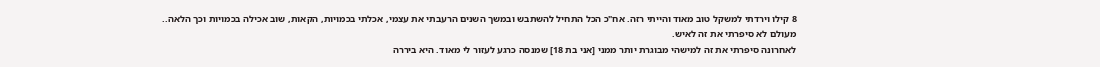8 קילו וירדתי למשקל טוב מאוד והייתי רזה. אח"כ הכל התחיל להשתבש ובמשך השנים הרעבתי את עצמי, אכלתי בכמויות, הקאות, שוב אכילה בכמויות וכך הלאה..
מעולם לא סיפרתי את זה לאיש.
לאחרונה סיפרתי את זה למישהי מבוגרת יותר ממני [אני בת 18] שמנסה כרגע לעזור לי מאוד. היא ביררה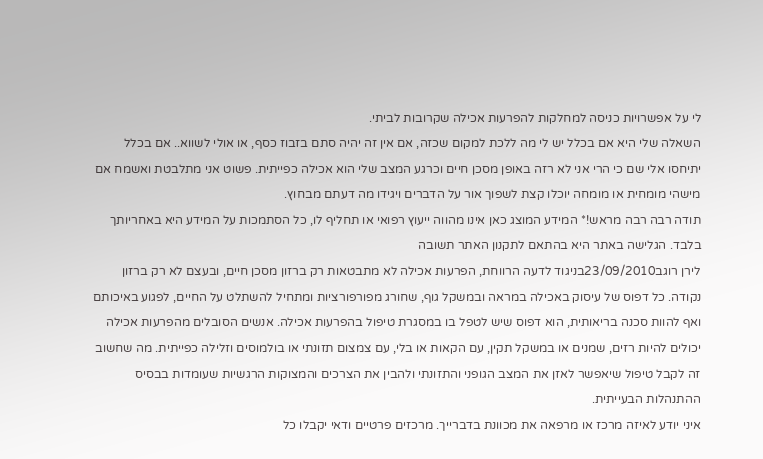לי על אפשרויות כניסה למחלקות להפרעות אכילה שקרובות לביתי.
השאלה שלי היא אם בכלל יש לי מה ללכת למקום שכזה, אם אין זה יהיה סתם בזבוז כסף, או אולי לשווא.. אם בכלל יתיחסו אלי שם כי הרי אני לא רזה באופן מסכן חיים וכרגע המצב שלי הוא אכילה כפייתית. פשוט אני מתלבטת ואשמח אם מישהי מומחית או מומחה יוכלו קצת לשפוך אור על הדברים ויגידו מה דעתם מבחוץ.
תודה רבה רבה מראש!* המידע המוצג כאן אינו מהווה ייעוץ רפואי או תחליף לו, כל הסתמכות על המידע היא באחריותך בלבד. הגלישה באתר היא בהתאם לתקנון האתר תשובה
לירן רוגב23/09/2010בניגוד לדעה הרווחת, הפרעות אכילה לא מתבטאות רק ברזון מסכן חיים, ובעצם לא רק ברזון נקודה. כל דפוס של עיסוק באכילה במראה ובמשקל גוף, שחורג מפורפורציות ומתחיל להשתלט על החיים, לפגוע באיכותם ואף להוות סכנה בריאותית, הוא דפוס שיש לטפל בו במסגרת טיפול בהפרעות אכילה. אנשים הסובלים מהפרעות אכילה יכולים להיות רזים, שמנים או במשקל תקין, עם הקאות או בלי, עם צמצום תזונתי או בולמוסים וזלילה כפייתית. מה שחשוב זה לקבל טיפול שיאפשר לאזן את המצב הגופני והתזונתי ולהבין את הצרכים והמצוקות הרגשיות שעומדות בבסיס ההתנהלות הבעייתית.
איני יודע לאיזה מרכז או מרפאה את מכוונת בדברייך. מרכזים פרטיים ודאי יקבלו כל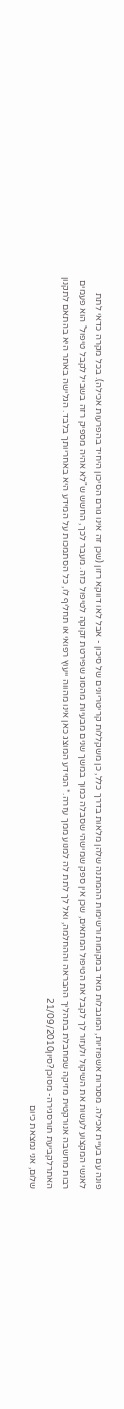פונה עם בעיית אכילה. מסגרות אשפוזיות, המוגבלות מאד במקומות ורשימות ההמתנה שלהן מלאות בדרך כלל, כן משקללות קריטריונים של סיכון - אבל לאו דווקא רזון (שכן זה אינו גורם הסיכון היחיד בהפרעות אכילה). בכל מקרה כדאי לתת לאנשי המקצוע לעשות את השיקול ולעזור לך לקבל את הטיפול המתאים, שכן אין ספק שמישהי שסבלה כמוך במשך שנים מבעיות מהסוג שפירטת זקוקה לטיפול כזה. מעבר לכך, החשש ש"לא אהיה מספיק רזה בשביל לקבל טיפול" הוא פעמים רבות מחשבה אנורקטית מזיקה שמחבלת בתהליך ההבראה וההחלמה, ואל לך לתת לה למנוע ממך עזרה.* המידע המוצג כאן אינו מהווה ייעוץ רפואי או תחליף לו, כל הסתמכות על המידע היא באחריותך בלבד. הגלישה באתר היא בהתאם לתקנון האתרלקביעת תורסגירה- מסוכן?סיון21/09/2010
שלום, אני נמצאת כיום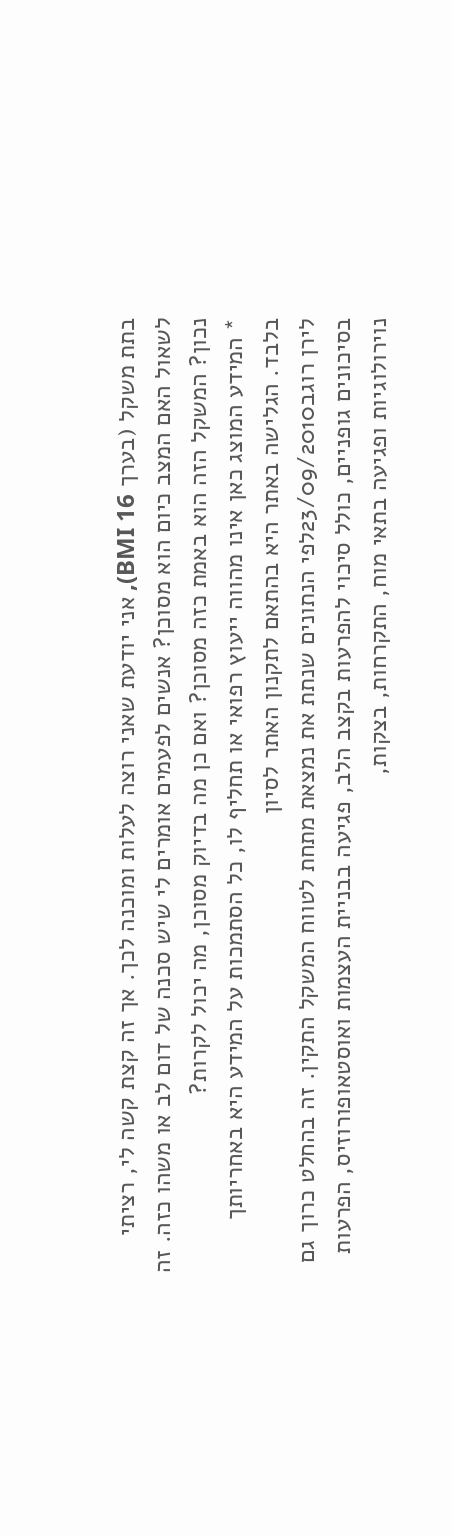בתת משקל (בערך BMI 16), אני יודעת שאני רוצה לעלות ומוכנה לכך. אך זה קצת קשה לי, רציתי לשאול האם המצב כיום הוא מסוכן? אנשים לפעמים אומרים לי שיש סכנה של דום לב או משהו כזה. זה נכון? המשקל הזה הוא באמת כזה מסוכן? ואם כן מה בדיוק מסוכן, מה יכול לקרות?
* המידע המוצג כאן אינו מהווה ייעוץ רפואי או תחליף לו, כל הסתמכות על המידע היא באחריותך בלבד. הגלישה באתר היא בהתאם לתקנון האתר לסיון
לירן רוגב23/09/2010לפי הנתונים שנתת את נמצאת מתחת לטווח המשקל התקין. זה בהחלט כרוך גם בסיכונים גופניים, כולל סיכוי להפרעות בקצב הלב, פגיעה בבניית העצמות ואוסטאופורוזיס, הפרעות נוירולוגיות ופגיעה בתאי מוח, התקרחות, בצקות,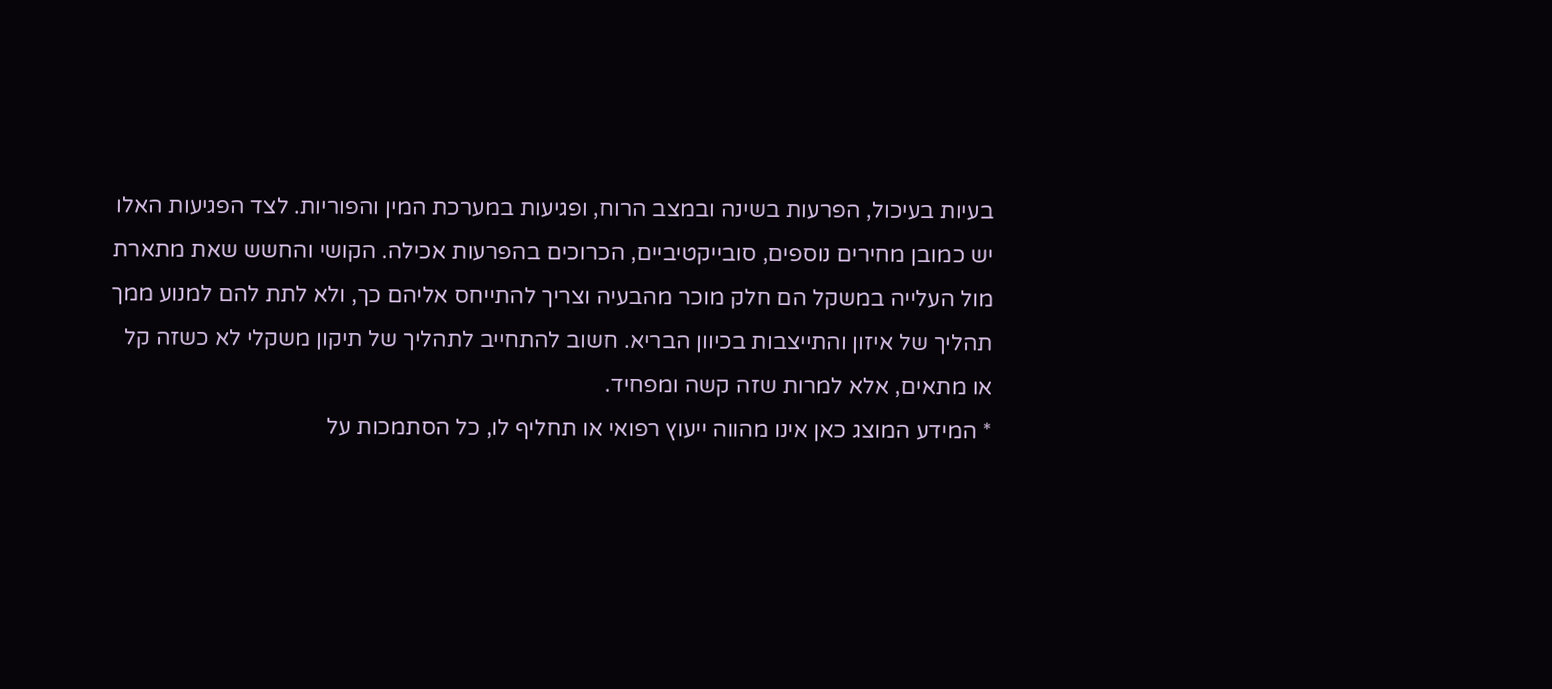בעיות בעיכול, הפרעות בשינה ובמצב הרוח, ופגיעות במערכת המין והפוריות. לצד הפגיעות האלו יש כמובן מחירים נוספים, סובייקטיביים, הכרוכים בהפרעות אכילה. הקושי והחשש שאת מתארת מול העלייה במשקל הם חלק מוכר מהבעיה וצריך להתייחס אליהם כך, ולא לתת להם למנוע ממך תהליך של איזון והתייצבות בכיוון הבריא. חשוב להתחייב לתהליך של תיקון משקלי לא כשזה קל או מתאים, אלא למרות שזה קשה ומפחיד.
* המידע המוצג כאן אינו מהווה ייעוץ רפואי או תחליף לו, כל הסתמכות על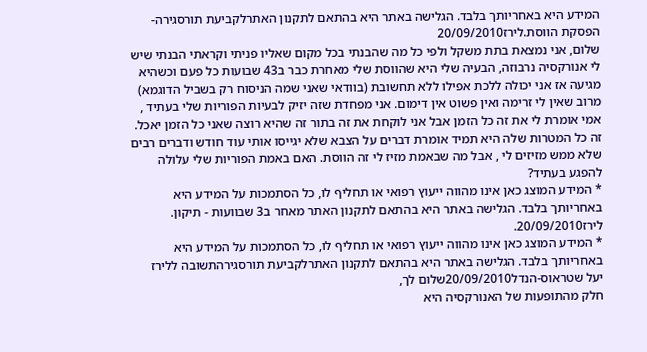המידע היא באחריותך בלבד. הגלישה באתר היא בהתאם לתקנון האתרלקביעת תורסגירה- הפסקת הווסת.לירז20/09/2010
שלום, אני נמצאת בתת משקל ולפי כל מה שהבנתי בכל מקום שאליו פניתי וקראתי הבנתי שיש לי אנורקסיה נרבוזה, הבעיה שלי היא שהווסת שלי מאחרת כבר ב43 שבועות כל פעם וכשהיא מגיעה אז אני יכולה ללכת אפילו ללא תחשובת (בוודאי שאני שמה הניסוח רק בשביל הדוגמא) מרוב שאין לי זרימה ואין פשוט אין דימום. אני מפחדת שזה יזיק לבעיות הפוריות שלי בעתיד , אמי אומרת לי את זה כל הזמן אבל אני לוקחת את זה בתור זה שהיא רוצה שאני כל הזמן יאכל. זה כל המטרות שלה היא תמיד אומרת דברים על הצבא שלא יגייסו אותי עוד חודש ודברים רבים שלא ממש מזיזים לי , אבל מה שבאמת מזיז לי זה הווסת. האם באמת הפוריות שלי עלולה להפגע בעתיד?
* המידע המוצג כאן אינו מהווה ייעוץ רפואי או תחליף לו, כל הסתמכות על המידע היא באחריותך בלבד. הגלישה באתר היא בהתאם לתקנון האתר מאחר ב3 שבוועות - תיקון.
לירז20/09/2010.
* המידע המוצג כאן אינו מהווה ייעוץ רפואי או תחליף לו, כל הסתמכות על המידע היא באחריותך בלבד. הגלישה באתר היא בהתאם לתקנון האתרלקביעת תורסגירהתשובה ללירז
יעל שטראוס-הנדל20/09/2010שלום לך,
חלק מהתופעות של האנורקסיה היא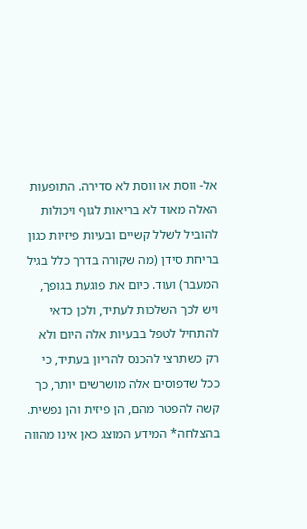אל- ווסת או ווסת לא סדירה. התופעות האלה מאוד לא בריאות לגוף ויכולות להוביל לשלל קשיים ובעיות פיזיות כגון בריחת סידן (מה שקורה בדרך כלל בגיל המעבר) ועוד. כיום את פוגעת בגופך, ויש לכך השלכות לעתיד, ולכן כדאי להתחיל לטפל בבעיות אלה היום ולא רק כשתרצי להכנס להריון בעתיד, כי ככל שדפוסים אלה מושרשים יותר, כך קשה להפטר מהם, הן פיזית והן נפשית.
בהצלחה* המידע המוצג כאן אינו מהווה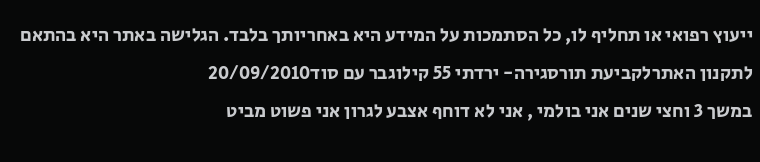ייעוץ רפואי או תחליף לו, כל הסתמכות על המידע היא באחריותך בלבד. הגלישה באתר היא בהתאם לתקנון האתרלקביעת תורסגירה- ירדתי 55 קילוגבר עם סוד20/09/2010
במשך 3 וחצי שנים אני בולמי , אני לא דוחף אצבע לגרון אני פשוט מביט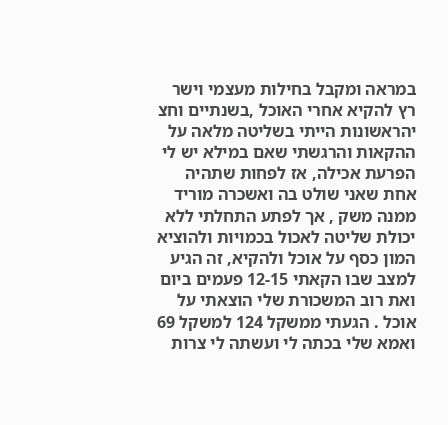במראה ומקבל בחילות מעצמי וישר רץ להקיא אחרי האוכל ,בשנתיים וחצ יהראשונות הייתי בשליטה מלאה על ההקאות והרגשתי שאם במילא יש לי הפרעת אכילה, אז לפחות שתהיה אחת שאני שולט בה ואשכרה מוריד ממנה משק , אך לפתע התחלתי ללא יכולת שליטה לאכול בכמויות ולהוציא המון כסף על אוכל ולהקיא, זה הגיע למצב שבו הקאתי 12-15 פעמים ביום ואת רוב המשכורת שלי הוצאתי על אוכל . הגעתי ממשקל 124 למשקל 69 ואמא שלי בכתה לי ועשתה לי צרות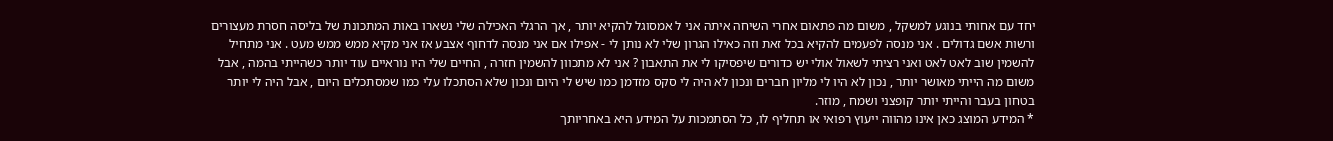יחד עם אחותי בנוגע למשקל , משום מה פתאום אחרי השיחה איתה אני ל אמסוגל להקיא יותר , אך הרגלי האכילה שלי נשארו באות המתכונת של בליסה חסרת מעצורים ורשות אשם גדולים . אני מנסה לפעמים להקיא בכל זאת וזה כאילו הגרון שלי לא נותן לי - אפילו אם אני מנסה לדחוף אצבע אז אני מקיא ממש ממש מעט . אני מתחיל להשמין שוב לאט לאט ואני רציתי לשאול אולי יש כדורים שיפסיקו לי את התאבון ? אני לא מתכוון להשמין חזרה , החיים שלי היו נוראיים עוד יותר כשהייתי בהמה , אבל משום מה הייתי מאושר יותר , נכון לא היו לי מליון חברים ונכון לא היה לי סקס מזדמן כמו שיש לי היום ונכון שלא הסתכלו עלי כמו שמסתכלים היום , אבל היה לי יותר בטחון בעבר והייתי יותר קופצני ושמח , מוזר.
* המידע המוצג כאן אינו מהווה ייעוץ רפואי או תחליף לו, כל הסתמכות על המידע היא באחריותך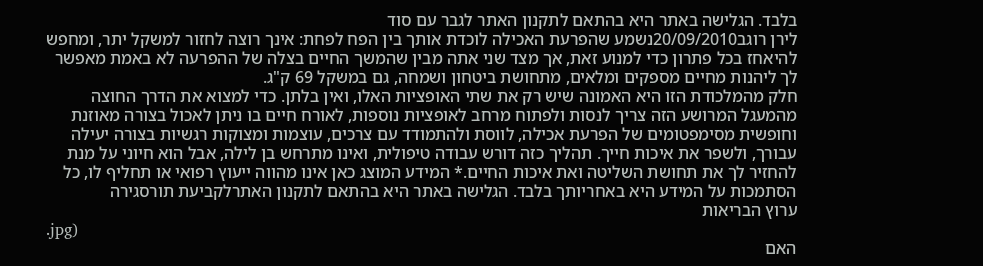בלבד. הגלישה באתר היא בהתאם לתקנון האתר לגבר עם סוד
לירן רוגב20/09/2010נשמע שהפרעת האכילה לוכדת אותך בין הפח לפחת: אינך רוצה לחזור למשקל יתר, ומחפש להיאחז בכל פתרון כדי למנוע זאת, אך מצד שני אתה מבין שהמשך החיים בצלה של ההפרעה לא באמת מאפשר לך ליהנות מחיים מספקים ומלאים, מתחושת ביטחון ושמחה, גם במשקל 69 ק"ג.
חלק מהמלכודת הזו היא האמונה שיש רק את שתי האופציות האלו, ואין בלתן. כדי למצוא את הדרך החוצה מהמעגל המרושע הזה צריך לנסות ולפתוח מרחב לאופציות נוספות, לאורח חיים בו ניתן לאכול בצורה מאוזנת וחופשית מסימפטומים של הפרעת אכילה, לווסת ולהתמודד עם צרכים, עוצמות ומצוקות רגשיות בצורה יעילה עבורך, ולשפר את איכות חייך. תהליך כזה דורש עבודה טיפולית, ואינו מתרחש בן לילה, אבל הוא חיוני על מנת להחזיר לך את תחושת השליטה ואת איכות החיים.* המידע המוצג כאן אינו מהווה ייעוץ רפואי או תחליף לו, כל הסתמכות על המידע היא באחריותך בלבד. הגלישה באתר היא בהתאם לתקנון האתרלקביעת תורסגירה
ערוץ הבריאות
.jpg)
האם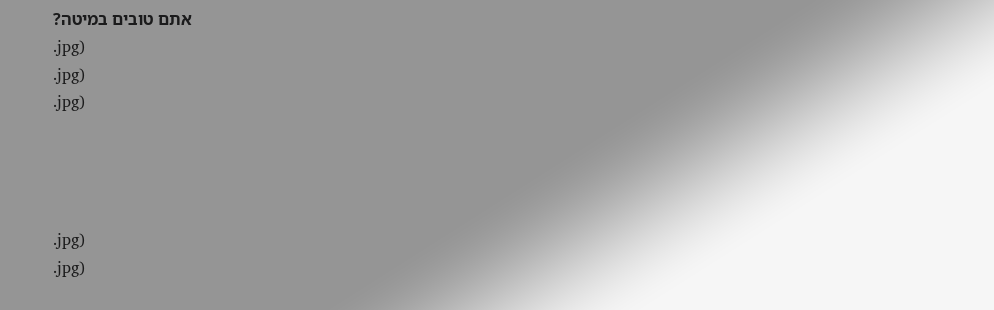אתם טובים במיטה?
.jpg)
.jpg)
.jpg)




.jpg)
.jpg)